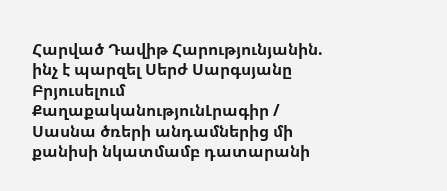Հարված Դավիթ Հարությունյանին. ինչ է պարզել Սերժ Սարգսյանը Բրյուսելում
ՔաղաքականությունԼրագիր / Սասնա ծռերի անդամներից մի քանիսի նկատմամբ դատարանի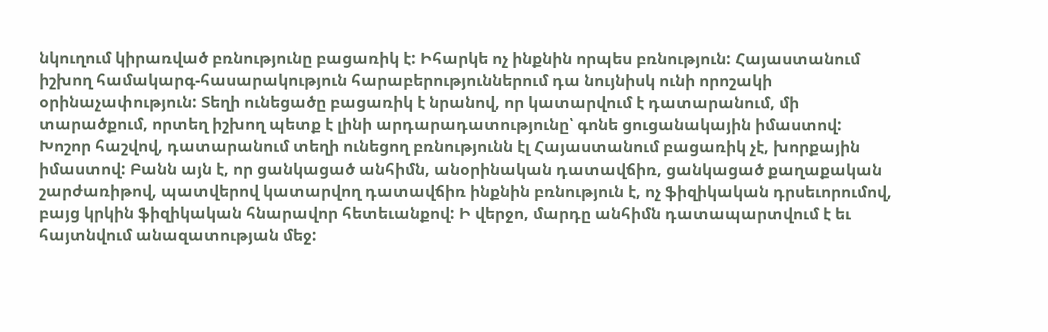նկուղում կիրառված բռնությունը բացառիկ է: Իհարկե ոչ ինքնին որպես բռնություն: Հայաստանում իշխող համակարգ-հասարակություն հարաբերություններում դա նույնիսկ ունի որոշակի օրինաչափություն: Տեղի ունեցածը բացառիկ է նրանով, որ կատարվում է դատարանում, մի տարածքում, որտեղ իշխող պետք է լինի արդարադատությունը՝ գոնե ցուցանակային իմաստով:
Խոշոր հաշվով, դատարանում տեղի ունեցող բռնությունն էլ Հայաստանում բացառիկ չէ, խորքային իմաստով: Բանն այն է, որ ցանկացած անհիմն, անօրինական դատավճիռ, ցանկացած քաղաքական շարժառիթով, պատվերով կատարվող դատավճիռ ինքնին բռնություն է, ոչ ֆիզիկական դրսեւորումով, բայց կրկին ֆիզիկական հնարավոր հետեւանքով: Ի վերջո, մարդը անհիմն դատապարտվում է եւ հայտնվում անազատության մեջ: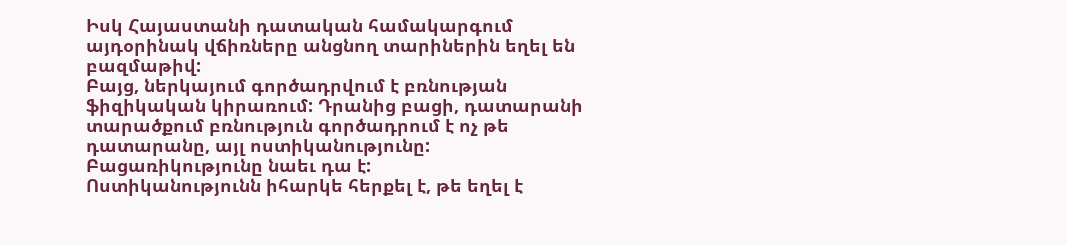Իսկ Հայաստանի դատական համակարգում այդօրինակ վճիռները անցնող տարիներին եղել են բազմաթիվ:
Բայց, ներկայում գործադրվում է բռնության ֆիզիկական կիրառում: Դրանից բացի, դատարանի տարածքում բռնություն գործադրում է ոչ թե դատարանը, այլ ոստիկանությունը: Բացառիկությունը նաեւ դա է:
Ոստիկանությունն իհարկե հերքել է, թե եղել է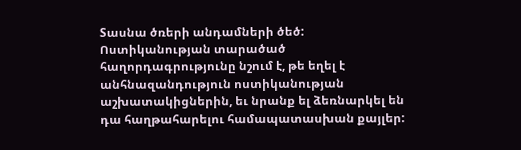Sասնա ծռերի անդամների ծեծ: Ոստիկանության տարածած հաղորդագրությունը նշում է, թե եղել է անհնազանդություն ոստիկանության աշխատակիցներին, եւ նրանք ել ձեռնարկել են դա հաղթահարելու համապատասխան քայլեր: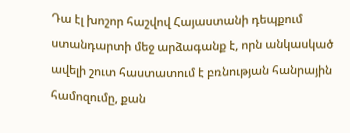Դա էլ խոշոր հաշվով Հայաստանի դեպքում ստանդարտի մեջ արձագանք է, որն անկասկած ավելի շուտ հաստատում է բռնության հանրային համոզումը, քան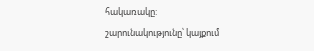հակառակը:
շարունակությունը՝ կայքում